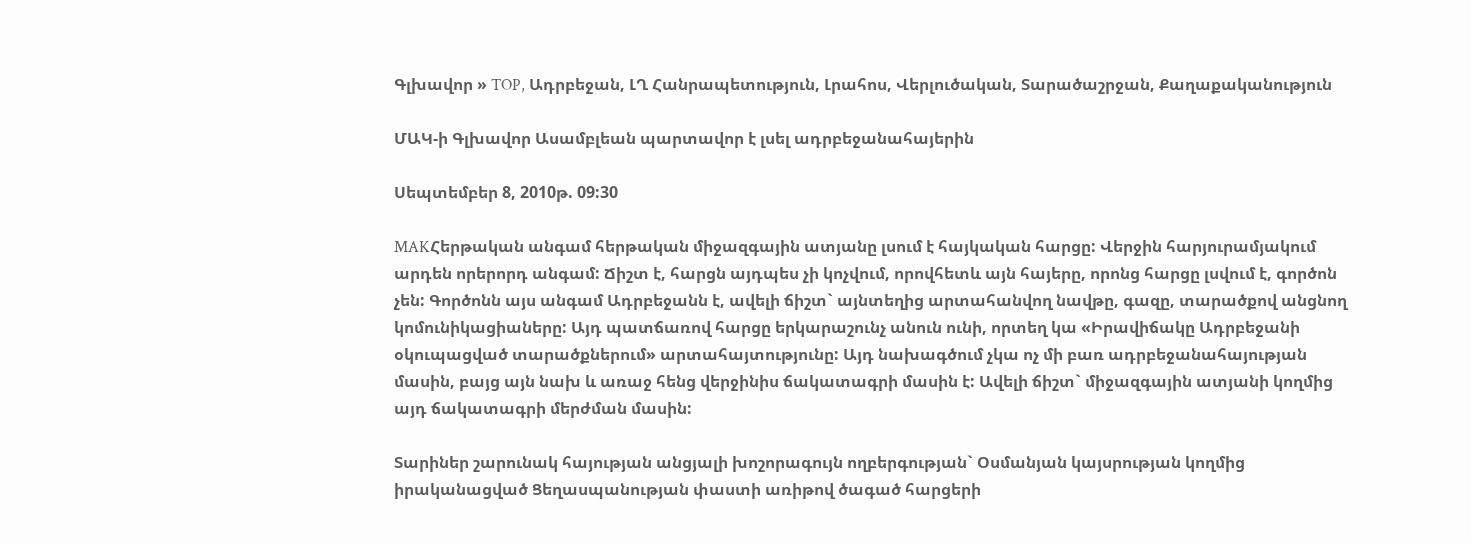Գլխավոր » TOP, Ադրբեջան, ԼՂ Հանրապետություն, Լրահոս, Վերլուծական, Տարածաշրջան, Քաղաքականություն

ՄԱԿ-ի Գլխավոր Ասամբլեան պարտավոր է լսել ադրբեջանահայերին

Սեպտեմբեր 8, 2010թ. 09:30

MAKՀերթական անգամ հերթական միջազգային ատյանը լսում է հայկական հարցը: Վերջին հարյուրամյակում արդեն որերորդ անգամ: Ճիշտ է, հարցն այդպես չի կոչվում, որովհետև այն հայերը, որոնց հարցը լսվում է, գործոն չեն: Գործոնն այս անգամ Ադրբեջանն է, ավելի ճիշտ` այնտեղից արտահանվող նավթը, գազը, տարածքով անցնող կոմունիկացիաները: Այդ պատճառով հարցը երկարաշունչ անուն ունի, որտեղ կա «Իրավիճակը Ադրբեջանի օկուպացված տարածքներում» արտահայտությունը: Այդ նախագծում չկա ոչ մի բառ ադրբեջանահայության մասին, բայց այն նախ և առաջ հենց վերջինիս ճակատագրի մասին է: Ավելի ճիշտ` միջազգային ատյանի կողմից այդ ճակատագրի մերժման մասին:

Տարիներ շարունակ հայության անցյալի խոշորագույն ողբերգության` Օսմանյան կայսրության կողմից իրականացված Ցեղասպանության փաստի առիթով ծագած հարցերի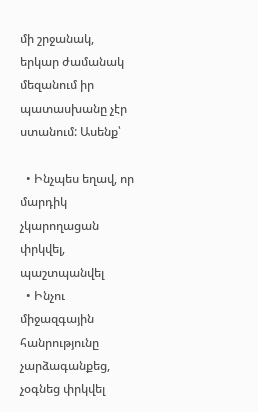մի շրջանակ, երկար ժամանակ մեզանում իր պատասխանը չէր ստանում: Ասենք՝

  • Ինչպես եղավ, որ մարդիկ չկարողացան փրկվել, պաշտպանվել
  • Ինչու միջազգային հանրությունը չարձագանքեց, չօգնեց փրկվել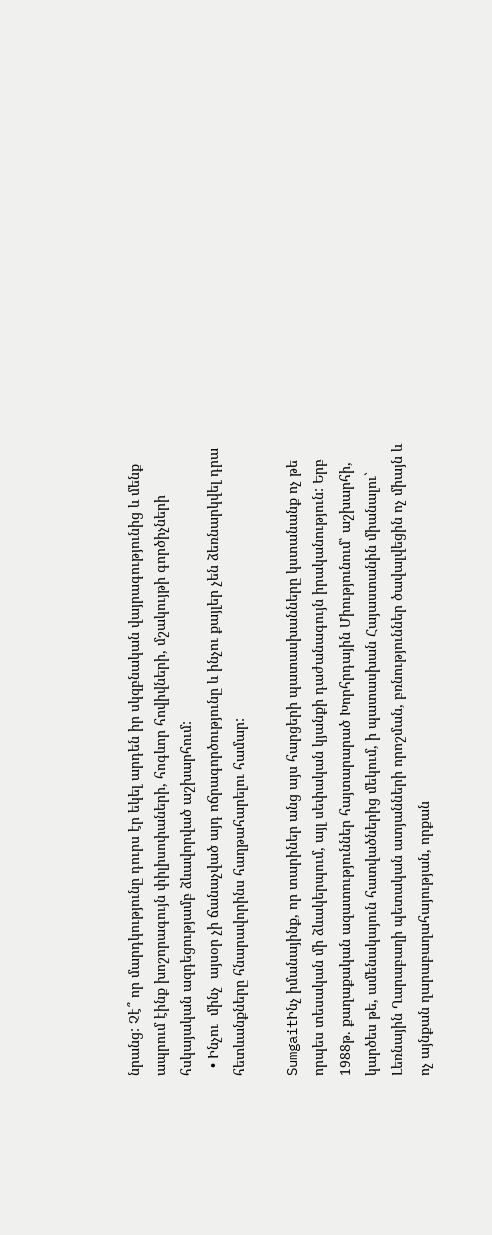նրանց: Չէ՞ որ մարդկությունը դուրս էր եկել արդեն իր սկզբնական վայրագությունից և մենք ապրում էինք խոշորագույն փիլիսոփաների, հոգևոր հովիվների, մշակույթի գործիչների հսկայական ազդեցությամբ ձևավորված աշխարհում:
  • Ինչու  մինչ  այսօր չի ճանաչված այդ ոճրագործությունը և ինչու քայլեր չեն ձեռնարկվել դրա հետևանքները հնարավորինս հաղթահարելու համար:

SumgaitԻնչ իմանայինք, որ տարիներ անց այս հարցերի պատասխանները կստանանք ոչ թե որպես տեսական մի ձևակերպում, այլ սեփական կյանքի դաժանագույն իրականություն: Երբ 1988թ. քաղաքական ազատություններ հայտարարած Խորհրդային Միությունում՝ աշխարհի, կարծես թե, ամենակայուն հատվածներից մեկում, ի պատասխան Հայաստանին միանալու` Լեռնային Ղարաբաղի պետական ատյանների որոշման, բռնություններ ծավալվեցին ոչ միայն և ոչ այնքան ղարաբաղահայության, որքան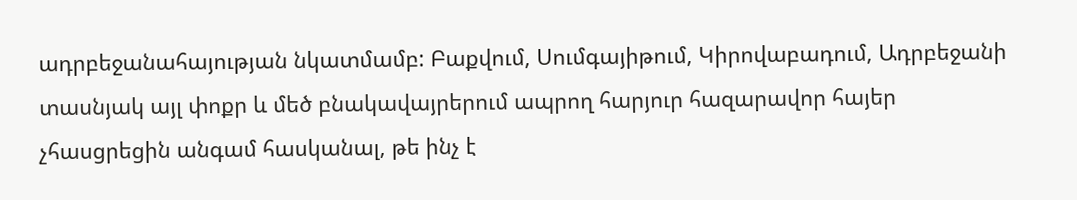ադրբեջանահայության նկատմամբ: Բաքվում, Սումգայիթում, Կիրովաբադում, Ադրբեջանի տասնյակ այլ փոքր և մեծ բնակավայրերում ապրող հարյուր հազարավոր հայեր չհասցրեցին անգամ հասկանալ, թե ինչ է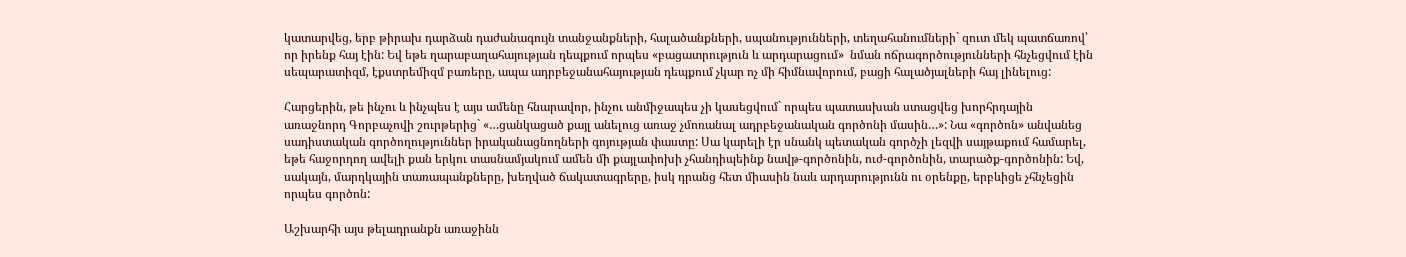կատարվեց, երբ թիրախ դարձան դաժանագույն տանջանքների, հալածանքների, սպանությունների, տեղահանումների` զուտ մեկ պատճառով՝ որ իրենք հայ էին: Եվ եթե ղարաբաղահայության դեպքում որպես «բացատրություն և արդարացում»  նման ոճրագործությունների հնչեցվում էին սեպարատիզմ, էքստրեմիզմ բառերը, ապա ադրբեջանահայության դեպքում չկար ոչ մի հիմնավորում, բացի հալածյալների հայ լինելուց:

Հարցերին, թե ինչու և ինչպես է այս ամենը հնարավոր, ինչու անմիջապես չի կասեցվում` որպես պատասխան ստացվեց խորհրդային առաջնորդ Գորբաչովի շուրթերից` «…ցանկացած քայլ անելուց առաջ չմոռանալ ադրբեջանական գործոնի մասին…»: Նա «գործոն» անվանեց սադիստական գործողություններ իրականացնողների գոյության փաստը: Սա կարելի էր սնանկ պետական գործչի լեզվի սայթաքում համարել, եթե հաջորդող ավելի քան երկու տասնամյակում ամեն մի քայլափոխի չհանդիպեինք նավթ-գործոնին, ուժ-գործոնին, տարածք-գործոնին: Եվ, սակայն, մարդկային տառապանքները, խեղված ճակատագրերը, իսկ դրանց հետ միասին նաև արդարությունն ու օրենքը, երբևիցե չհնչեցին որպես գործոն:

Աշխարհի այս թելադրանքն առաջինն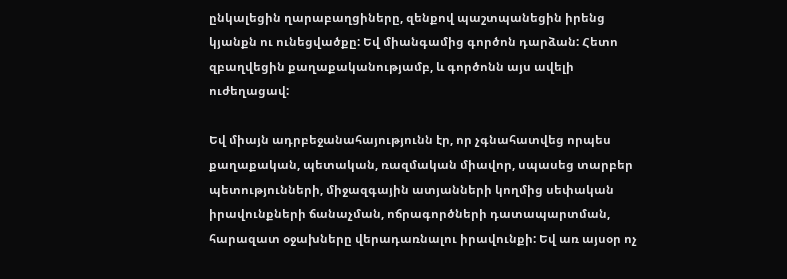ընկալեցին ղարաբաղցիները, զենքով պաշտպանեցին իրենց կյանքն ու ունեցվածքը: Եվ միանգամից գործոն դարձան: Հետո զբաղվեցին քաղաքականությամբ, և գործոնն այս ավելի ուժեղացավ:

Եվ միայն ադրբեջանահայությունն էր, որ չգնահատվեց որպես քաղաքական, պետական, ռազմական միավոր, սպասեց տարբեր պետությունների, միջազգային ատյանների կողմից սեփական իրավունքների ճանաչման, ոճրագործների դատապարտման, հարազատ օջախները վերադառնալու իրավունքի: Եվ առ այսօր ոչ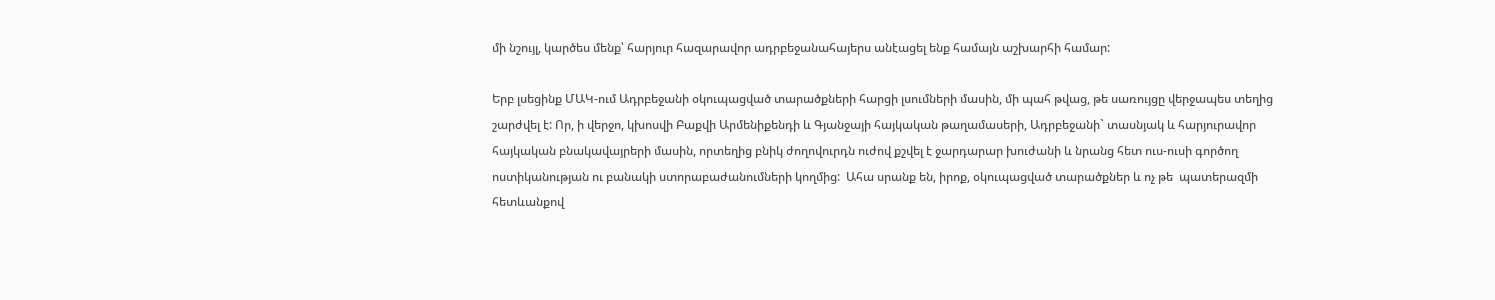մի նշույլ, կարծես մենք՝ հարյուր հազարավոր ադրբեջանահայերս անէացել ենք համայն աշխարհի համար:

Երբ լսեցինք ՄԱԿ-ում Ադրբեջանի օկուպացված տարածքների հարցի լսումների մասին, մի պահ թվաց, թե սառույցը վերջապես տեղից շարժվել է: Որ, ի վերջո, կխոսվի Բաքվի Արմենիքենդի և Գյանջայի հայկական թաղամասերի, Ադրբեջանի` տասնյակ և հարյուրավոր հայկական բնակավայրերի մասին, որտեղից բնիկ ժողովուրդն ուժով քշվել է ջարդարար խուժանի և նրանց հետ ուս-ուսի գործող ոստիկանության ու բանակի ստորաբաժանումների կողմից:  Ահա սրանք են, իրոք, օկուպացված տարածքներ և ոչ թե  պատերազմի հետևանքով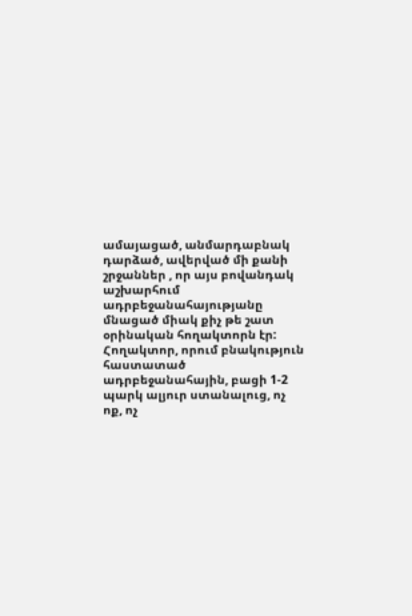ամայացած, անմարդաբնակ դարձած, ավերված մի քանի շրջաններ , որ այս բովանդակ աշխարհում ադրբեջանահայությանը մնացած միակ քիչ թե շատ օրինական հողակտորն էր: Հողակտոր, որում բնակություն հաստատած ադրբեջանահային, բացի 1-2 պարկ ալյուր ստանալուց, ոչ ոք, ոչ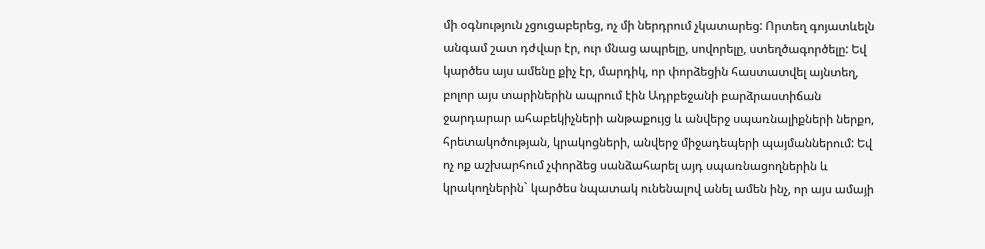մի օգնություն չցուցաբերեց, ոչ մի ներդրում չկատարեց: Որտեղ գոյատևելն անգամ շատ դժվար էր, ուր մնաց ապրելը, սովորելը, ստեղծագործելը: Եվ կարծես այս ամենը քիչ էր, մարդիկ, որ փորձեցին հաստատվել այնտեղ, բոլոր այս տարիներին ապրում էին Ադրբեջանի բարձրաստիճան ջարդարար ահաբեկիչների անթաքույց և անվերջ սպառնալիքների ներքո, հրետակոծության, կրակոցների, անվերջ միջադեպերի պայմաններում: Եվ ոչ ոք աշխարհում չփորձեց սանձահարել այդ սպառնացողներին և կրակողներին` կարծես նպատակ ունենալով անել ամեն ինչ, որ այս ամայի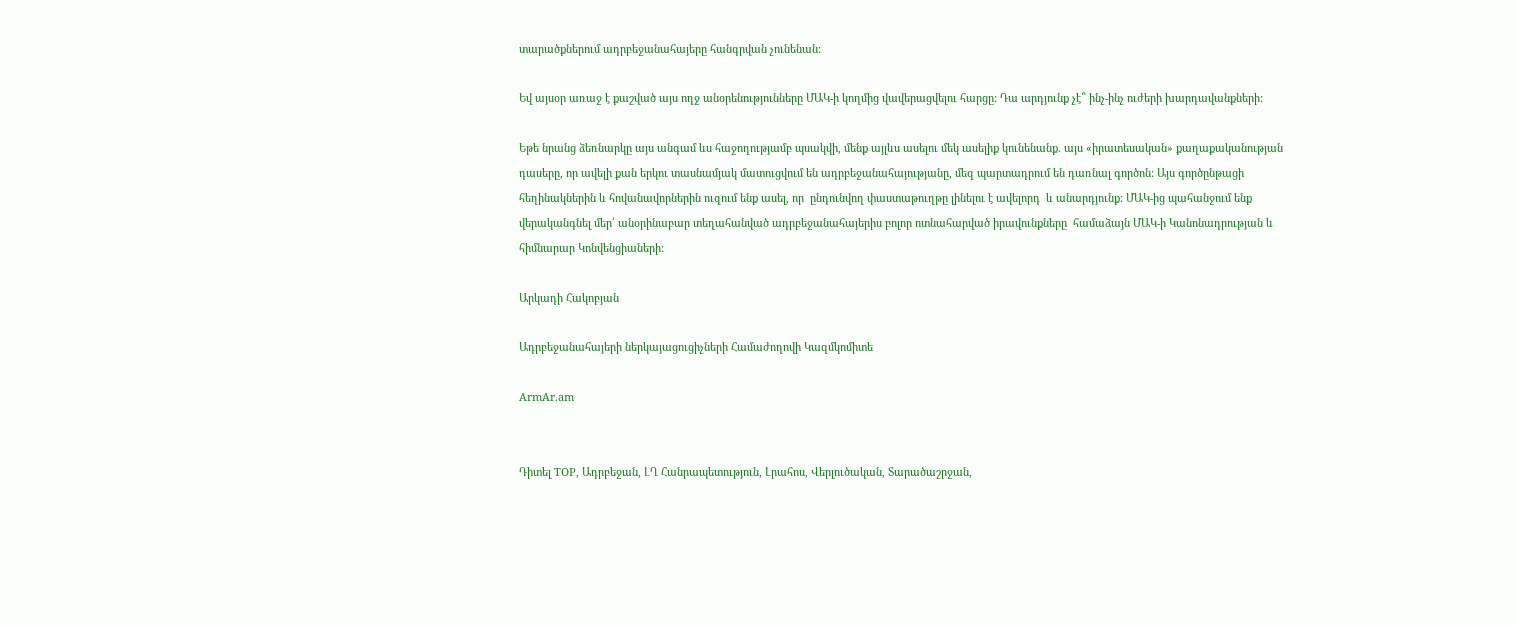տարածքներում ադրբեջանահայերը հանգրվան չունենան:

Եվ այսօր առաջ է քաշված այս ողջ անօրենությունները ՄԱԿ-ի կողմից վավերացվելու հարցը: Դա արդյունք չէ՞ ինչ-ինչ ուժերի խարդավանքների:

Եթե նրանց ձեռնարկը այս անգամ ևս հաջողությամբ պսակվի, մենք այլևս ասելու մեկ ասելիք կունենանք. այս «իրատեսական» քաղաքականության դասերը, որ ավելի քան երկու տասնամյակ մատուցվում են ադրբեջանահայությանը, մեզ պարտադրում են դառնալ գործոն: Այս գործընթացի հեղինակներին և հովանավորներին ուզում ենք ասել, որ  ընդունվող փաստաթուղթը լինելու է ավելորդ  և անարդյունք: ՄԱԿ-ից պահանջում ենք վերականգնել մեր՝ անօրինաբար տեղահանված ադրբեջանահայերիս բոլոր ոտնահարված իրավունքները  համաձայն ՄԱԿ-ի Կանոնադրության և հիմնարար Կոնվենցիաների:

Արկադի Հակոբյան

Ադրբեջանահայերի ներկայացուցիչների Համաժողովի Կազմկոմիտե

ArmAr.am


Դիտել TOP, Ադրբեջան, ԼՂ Հանրապետություն, Լրահոս, Վերլուծական, Տարածաշրջան,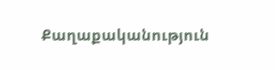Քաղաքականություն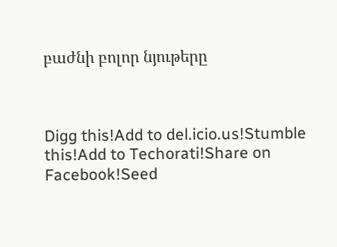բաժնի բոլոր նյութերը



Digg this!Add to del.icio.us!Stumble this!Add to Techorati!Share on Facebook!Seed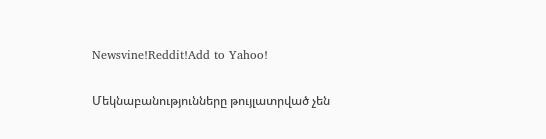Newsvine!Reddit!Add to Yahoo!

Մեկնաբանությունները թույլատրված չեն